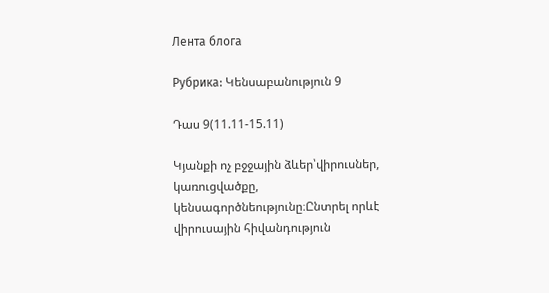Лента блога

Рубрика: Կենսաբանություն 9

Դաս 9(11.11-15.11)

Կյանքի ոչ բջջային ձևեր՝վիրուսներ, կառուցվածքը, կենսագործնեությունը։Ընտրել որևէ վիրուսային հիվանդություն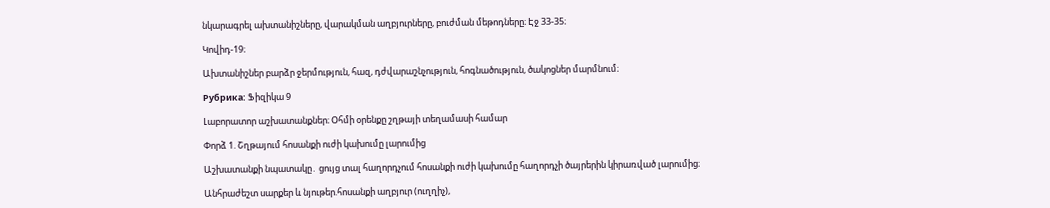նկարագրել ախտանիշները, վարակման աղբյուրները, բուժման մեթոդները։ Էջ 33-35։

Կովիդ-19։

Ախտանիշներ բարձր ջերմություն, հազ, դժվարաշնչություն, հոգնածություն, ծակոցներ մարմնում։

Рубрика: Ֆիզիկա 9

Լաբորատոր աշխատանքներ։ Օհմի օրենքը շղթայի տեղամասի համար

Փորձ 1. Շղթայում հոսանքի ուժի կախումը լարումից

Աշխատանքի նպատակը․ ցույց տալ հաղորդչում հոսանքի ուժի կախումը հաղորդչի ծայրերին կիրառված լարումից։

Անհրաժեշտ սարքեր և նյութեր.հոսանքի աղբյուր (ուղղիչ),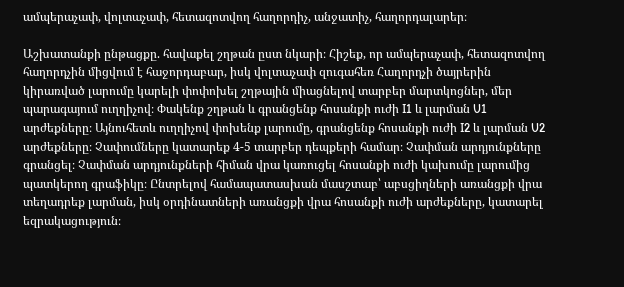ամպերաչափ, վոլտաչափ, հետազոտվող հաղորդիչ, անջատիչ, հաղորդալարեր։

Աշխատանքի ընթացքը. հավաքել շղթան ըստ նկարի։ Հիշեք, որ ամպերաչափ, հետազոտվող հաղորդչին միցվում է հաջորդաբար, իսկ վոլտաչափ զուգահեռ Հաղորդչի ծայրերին կիրառված լարումը կարելի փոփոխել շղթային միացնելով տարբեր մարտկոցներ, մեր պարագայում ուղղիչով։ Փակենք շղթան և գրանցենք հոսանքի ուժի I1 և լարման U1 արժեքները։ Այնուհետև ուղղիչով փոխենք լարումը, գրանցենք հոսանքի ուժի I2 և լարման U2 արժեքները։ Չափումները կատարեք 4-5 տարբեր դեպքերի համար։ Չափման արդյունքները գրանցել։ Չափման արդյունքների հիման վրա կառուցել հոսանքի ուժի կախումը լարումից պատկերող գրաֆիկը։ Ընտրելով համապատասխան մասշտաբ՝ աբսցիղների առանցքի վրա տեղադրեք լարման, իսկ օրդինատների առանցքի վրա հոսանքի ուժի արժեքները, կատարել եզրակացություն։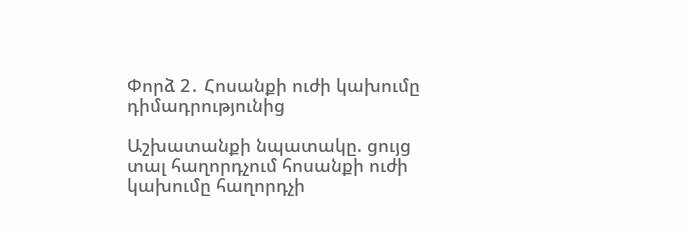Փորձ 2․ Հոսանքի ուժի կախումը դիմադրությունից

Աշխատանքի նպատակը. ցույց տալ հաղորդչում հոսանքի ուժի կախումը հաղորդչի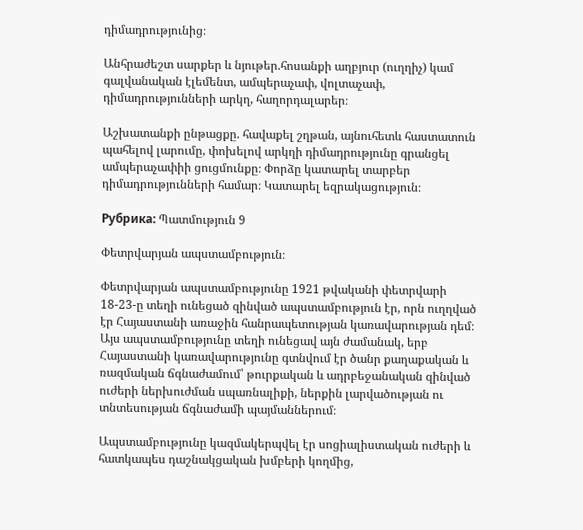դիմադրությունից։

Անհրաժեշտ սարքեր և նյութեր.հոսանքի աղբյուր (ուղղիչ) կամ գալվանական էլեմենտ, ամպերաչափ, վոլտաչափ, դիմադրությունների արկղ, հաղորդալարեր։

Աշխատանքի ընթացքը. հավաքել շղթան, այնուհետև հաստատուն պահելով լարումը, փոխելով արկղի դիմադրությունը գրանցել ամպերաչափիի ցուցմունքը։ Փորձը կատարել տարբեր դիմադրությունների համար։ Կատարել եզրակացություն։

Рубрика: Պատմություն 9

Փետրվարյան ապստամբություն։

Փետրվարյան ապստամբությունը 1921 թվականի փետրվարի 18-23-ը տեղի ունեցած զինված ապստամբություն էր, որն ուղղված էր Հայաստանի առաջին հանրապետության կառավարության դեմ։ Այս ապստամբությունը տեղի ունեցավ այն ժամանակ, երբ Հայաստանի կառավարությունը գտնվում էր ծանր քաղաքական և ռազմական ճգնաժամում՝ թուրքական և ադրբեջանական զինված ուժերի ներխուժման սպառնալիքի, ներքին լարվածության ու տնտեսության ճգնաժամի պայմաններում։

Ապստամբությունը կազմակերպվել էր սոցիալիստական ուժերի և հատկապես դաշնակցական խմբերի կողմից,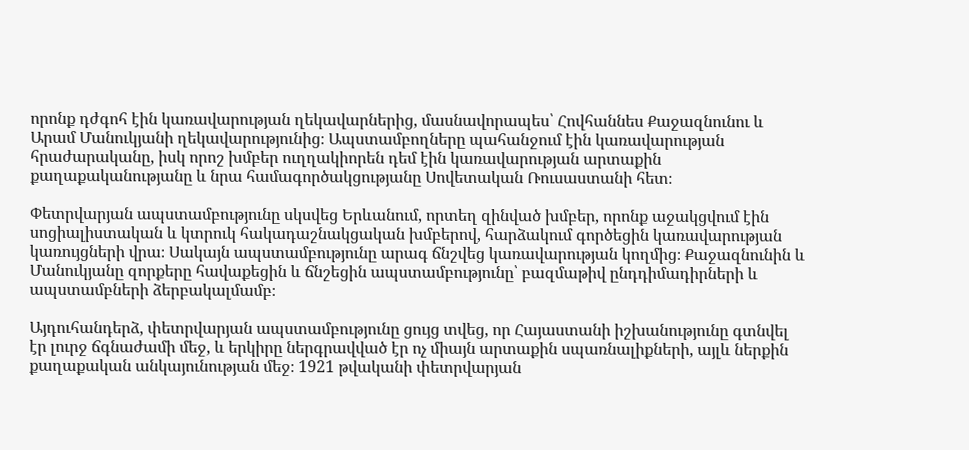որոնք դժգոհ էին կառավարության ղեկավարներից, մասնավորապես՝ Հովհաննես Քաջազնունու և Արամ Մանուկյանի ղեկավարությունից։ Ապստամբողները պահանջում էին կառավարության հրաժարականը, իսկ որոշ խմբեր ուղղակիորեն դեմ էին կառավարության արտաքին քաղաքականությանը և նրա համագործակցությանը Սովետական Ռուսաստանի հետ։

Փետրվարյան ապստամբությունը սկսվեց Երևանում, որտեղ զինված խմբեր, որոնք աջակցվում էին սոցիալիստական և կտրուկ հակադաշնակցական խմբերով, հարձակում գործեցին կառավարության կառույցների վրա։ Սակայն ապստամբությունը արագ ճնշվեց կառավարության կողմից։ Քաջազնունին և Մանուկյանը զորքերը հավաքեցին և ճնշեցին ապստամբությունը՝ բազմաթիվ ընդդիմադիրների և ապստամբների ձերբակալմամբ։

Այդուհանդերձ, փետրվարյան ապստամբությունը ցույց տվեց, որ Հայաստանի իշխանությունը գտնվել էր լուրջ ճգնաժամի մեջ, և երկիրը ներգրավված էր ոչ միայն արտաքին սպառնալիքների, այլև ներքին քաղաքական անկայունության մեջ։ 1921 թվականի փետրվարյան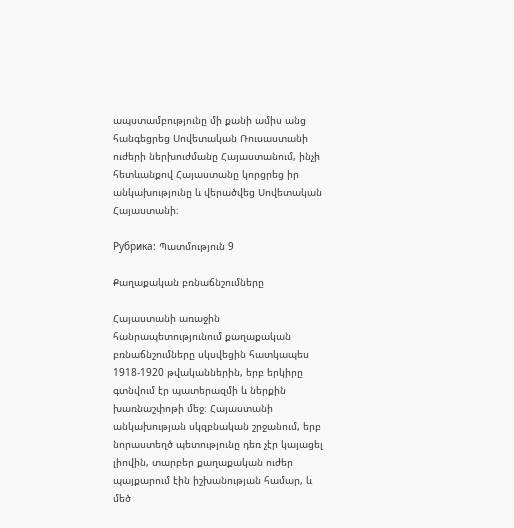ապստամբությունը մի քանի ամիս անց հանգեցրեց Սովետական Ռուսաստանի ուժերի ներխուժմանը Հայաստանում, ինչի հետևանքով Հայաստանը կորցրեց իր անկախությունը և վերածվեց Սովետական Հայաստանի։

Рубрика: Պատմություն 9

Քաղաքական բռնաճնշումները

Հայաստանի առաջին հանրապետությունում քաղաքական բռնաճնշումները սկսվեցին հատկապես 1918-1920 թվականներին, երբ երկիրը գտնվում էր պատերազմի և ներքին խառնաշփոթի մեջ։ Հայաստանի անկախության սկզբնական շրջանում, երբ նորաստեղծ պետությունը դեռ չէր կայացել լիովին, տարբեր քաղաքական ուժեր պայքարում էին իշխանության համար, և մեծ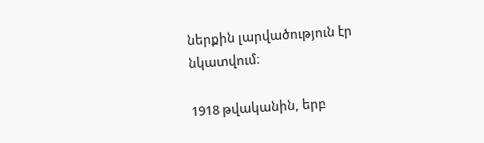ներքին լարվածություն էր նկատվում։

1918 թվականին, երբ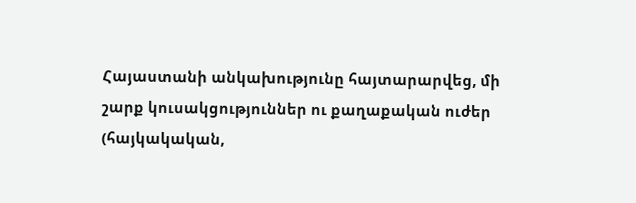Հայաստանի անկախությունը հայտարարվեց, մի շարք կուսակցություններ ու քաղաքական ուժեր (հայկակական,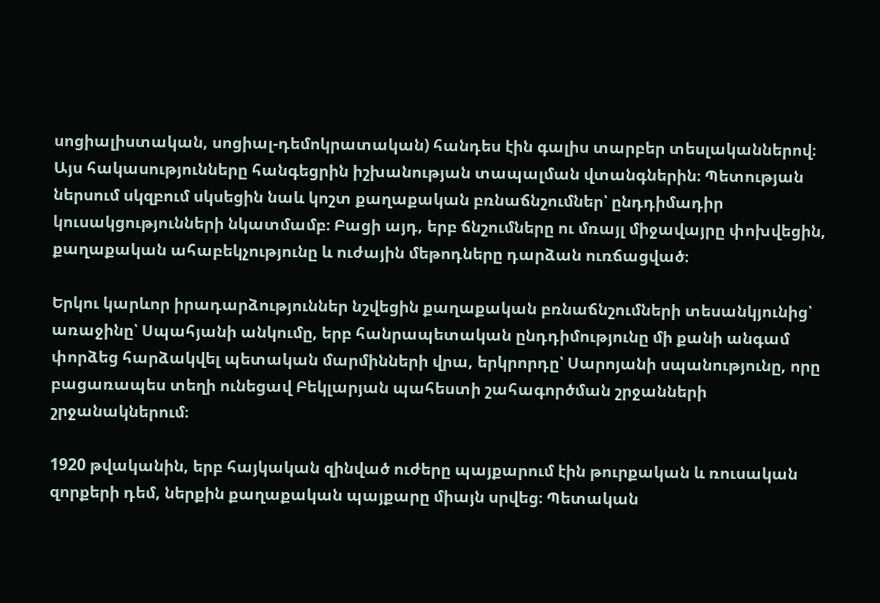սոցիալիստական, սոցիալ-դեմոկրատական) հանդես էին գալիս տարբեր տեսլականներով։ Այս հակասությունները հանգեցրին իշխանության տապալման վտանգներին։ Պետության ներսում սկզբում սկսեցին նաև կոշտ քաղաքական բռնաճնշումներ՝ ընդդիմադիր կուսակցությունների նկատմամբ։ Բացի այդ, երբ ճնշումները ու մռայլ միջավայրը փոխվեցին, քաղաքական ահաբեկչությունը և ուժային մեթոդները դարձան ուռճացված։

Երկու կարևոր իրադարձություններ նշվեցին քաղաքական բռնաճնշումների տեսանկյունից՝ առաջինը՝ Սպահյանի անկումը, երբ հանրապետական ընդդիմությունը մի քանի անգամ փորձեց հարձակվել պետական մարմինների վրա, երկրորդը՝ Սարոյանի սպանությունը, որը բացառապես տեղի ունեցավ Բեկլարյան պահեստի շահագործման շրջանների շրջանակներում։

1920 թվականին, երբ հայկական զինված ուժերը պայքարում էին թուրքական և ռուսական զորքերի դեմ, ներքին քաղաքական պայքարը միայն սրվեց։ Պետական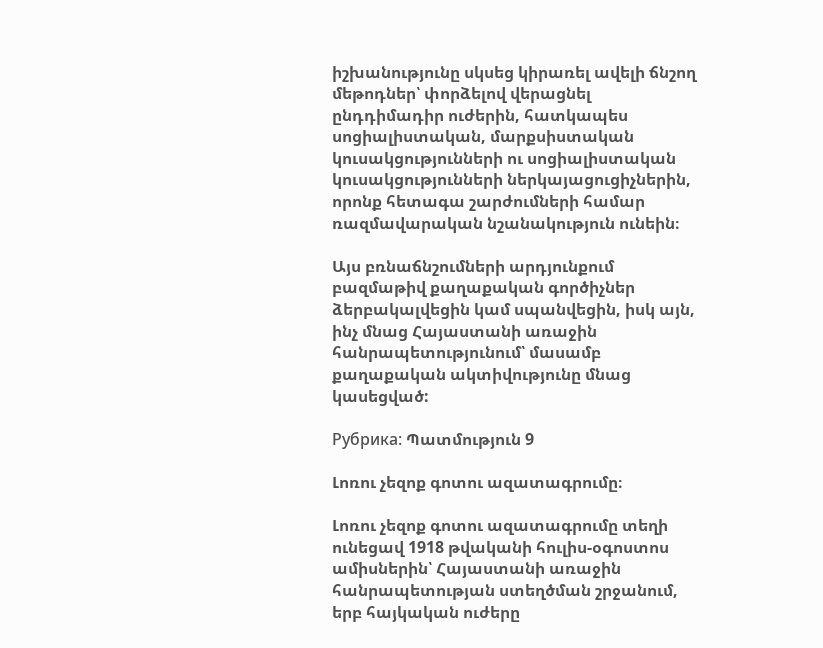իշխանությունը սկսեց կիրառել ավելի ճնշող մեթոդներ՝ փորձելով վերացնել ընդդիմադիր ուժերին, հատկապես սոցիալիստական, մարքսիստական կուսակցությունների ու սոցիալիստական կուսակցությունների ներկայացուցիչներին, որոնք հետագա շարժումների համար ռազմավարական նշանակություն ունեին։

Այս բռնաճնշումների արդյունքում բազմաթիվ քաղաքական գործիչներ ձերբակալվեցին կամ սպանվեցին, իսկ այն, ինչ մնաց Հայաստանի առաջին հանրապետությունում՝ մասամբ քաղաքական ակտիվությունը մնաց կասեցված:

Рубрика: Պատմություն 9

Լոռու չեզոք գոտու ազատագրումը։

Լոռու չեզոք գոտու ազատագրումը տեղի ունեցավ 1918 թվականի հուլիս-օգոստոս ամիսներին՝ Հայաստանի առաջին հանրապետության ստեղծման շրջանում, երբ հայկական ուժերը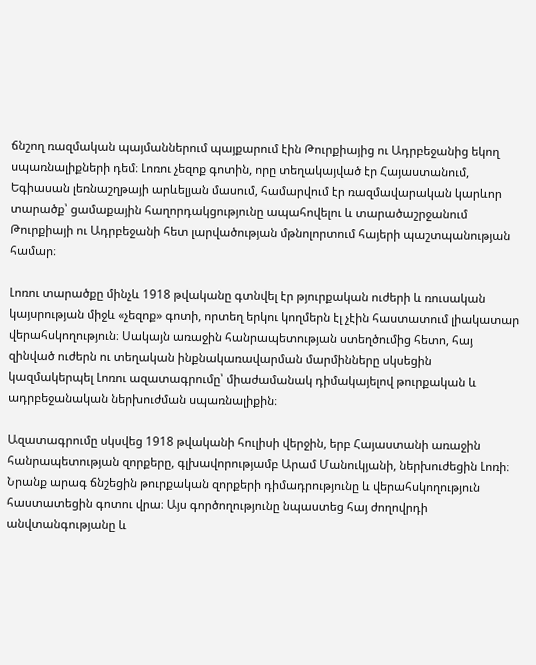ճնշող ռազմական պայմաններում պայքարում էին Թուրքիայից ու Ադրբեջանից եկող սպառնալիքների դեմ։ Լոռու չեզոք գոտին, որը տեղակայված էր Հայաստանում, Եգիասան լեռնաշղթայի արևելյան մասում, համարվում էր ռազմավարական կարևոր տարածք՝ ցամաքային հաղորդակցությունը ապահովելու և տարածաշրջանում Թուրքիայի ու Ադրբեջանի հետ լարվածության մթնոլորտում հայերի պաշտպանության համար։

Լոռու տարածքը մինչև 1918 թվականը գտնվել էր թյուրքական ուժերի և ռուսական կայսրության միջև «չեզոք» գոտի, որտեղ երկու կողմերն էլ չէին հաստատում լիակատար վերահսկողություն։ Սակայն առաջին հանրապետության ստեղծումից հետո, հայ զինված ուժերն ու տեղական ինքնակառավարման մարմինները սկսեցին կազմակերպել Լոռու ազատագրումը՝ միաժամանակ դիմակայելով թուրքական և ադրբեջանական ներխուժման սպառնալիքին։

Ազատագրումը սկսվեց 1918 թվականի հուլիսի վերջին, երբ Հայաստանի առաջին հանրապետության զորքերը, գլխավորությամբ Արամ Մանուկյանի, ներխուժեցին Լոռի։ Նրանք արագ ճնշեցին թուրքական զորքերի դիմադրությունը և վերահսկողություն հաստատեցին գոտու վրա։ Այս գործողությունը նպաստեց հայ ժողովրդի անվտանգությանը և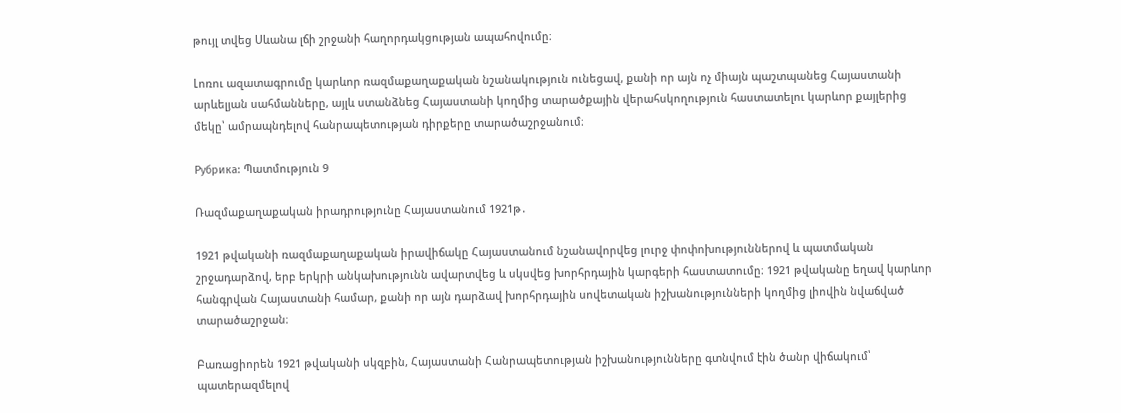թույլ տվեց Սևանա լճի շրջանի հաղորդակցության ապահովումը։

Լոռու ազատագրումը կարևոր ռազմաքաղաքական նշանակություն ունեցավ, քանի որ այն ոչ միայն պաշտպանեց Հայաստանի արևելյան սահմանները, այլև ստանձնեց Հայաստանի կողմից տարածքային վերահսկողություն հաստատելու կարևոր քայլերից մեկը՝ ամրապնդելով հանրապետության դիրքերը տարածաշրջանում։

Рубрика: Պատմություն 9

Ռազմաքաղաքական իրադրությունը Հայաստանում 1921թ․

1921 թվականի ռազմաքաղաքական իրավիճակը Հայաստանում նշանավորվեց լուրջ փոփոխություններով և պատմական շրջադարձով, երբ երկրի անկախությունն ավարտվեց և սկսվեց խորհրդային կարգերի հաստատումը։ 1921 թվականը եղավ կարևոր հանգրվան Հայաստանի համար, քանի որ այն դարձավ խորհրդային սովետական իշխանությունների կողմից լիովին նվաճված տարածաշրջան։

Բառացիորեն 1921 թվականի սկզբին, Հայաստանի Հանրապետության իշխանությունները գտնվում էին ծանր վիճակում՝ պատերազմելով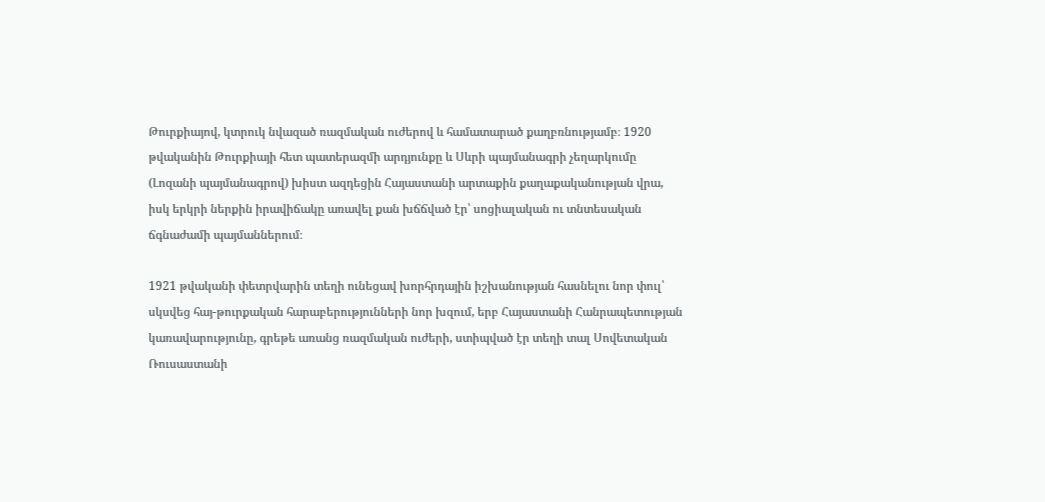Թուրքիայով, կտրուկ նվազած ռազմական ուժերով և համատարած քաղբռնությամբ։ 1920 թվականին Թուրքիայի հետ պատերազմի արդյունքը և Սևրի պայմանագրի չեղարկումը (Լոզանի պայմանագրով) խիստ ազդեցին Հայաստանի արտաքին քաղաքականության վրա, իսկ երկրի ներքին իրավիճակը առավել քան խճճված էր՝ սոցիալական ու տնտեսական ճգնաժամի պայմաններում։

1921 թվականի փետրվարին տեղի ունեցավ խորհրդային իշխանության հասնելու նոր փուլ՝ սկսվեց հայ-թուրքական հարաբերությունների նոր խզում, երբ Հայաստանի Հանրապետության կառավարությունը, գրեթե առանց ռազմական ուժերի, ստիպված էր տեղի տալ Սովետական Ռուսաստանի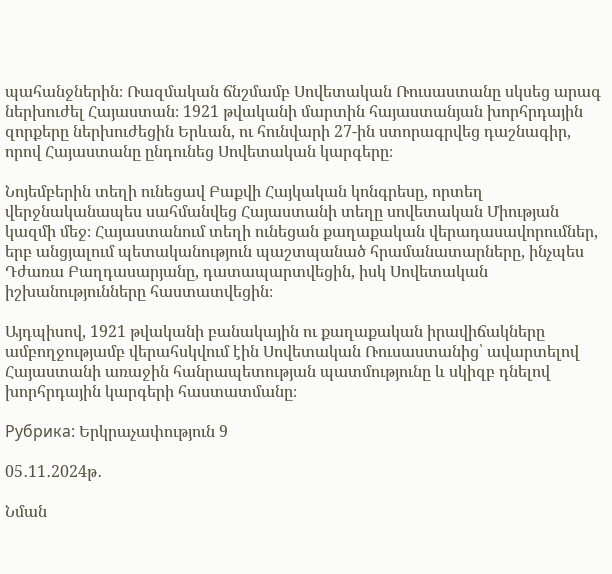պահանջներին։ Ռազմական ճնշմամբ Սովետական Ռուսաստանը սկսեց արագ ներխուժել Հայաստան։ 1921 թվականի մարտին հայաստանյան խորհրդային զորքերը ներխուժեցին Երևան, ու հունվարի 27-ին ստորագրվեց դաշնագիր, որով Հայաստանը ընդունեց Սովետական կարգերը։

Նոյեմբերին տեղի ունեցավ Բաքվի Հայկական կոնգրեսը, որտեղ վերջնականապես սահմանվեց Հայաստանի տեղը սովետական Միության կազմի մեջ։ Հայաստանում տեղի ունեցան քաղաքական վերադասավորումներ, երբ անցյալում պետականություն պաշտպանած հրամանատարները, ինչպես Դժառա Բաղդասարյանը, դատապարտվեցին, իսկ Սովետական իշխանությունները հաստատվեցին։

Այդպիսով, 1921 թվականի բանակային ու քաղաքական իրավիճակները ամբողջությամբ վերահսկվում էին Սովետական Ռուսաստանից՝ ավարտելով Հայաստանի առաջին հանրապետության պատմությունը և սկիզբ դնելով խորհրդային կարգերի հաստատմանը։

Рубрика: Երկրաչափություն 9

05․11․2024թ․

Նման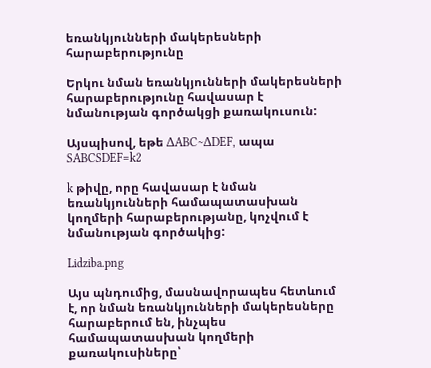եռանկյունների մակերեսների հարաբերությունը

Երկու նման եռանկյունների մակերեսների հարաբերությունը հավասար է նմանության գործակցի քառակուսուն:

Այսպիսով, եթե ΔABC∼ΔDEF, ապա SABCSDEF=k2

k թիվը, որը հավասար է նման եռանկյունների համապատասխան կողմերի հարաբերությանը, կոչվում է նմանության գործակից:

Lidziba.png

Այս պնդումից, մասնավորապես հետևում է, որ նման եռանկյունների մակերեսները հարաբերում են, ինչպես համապատասխան կողմերի քառակուսիները՝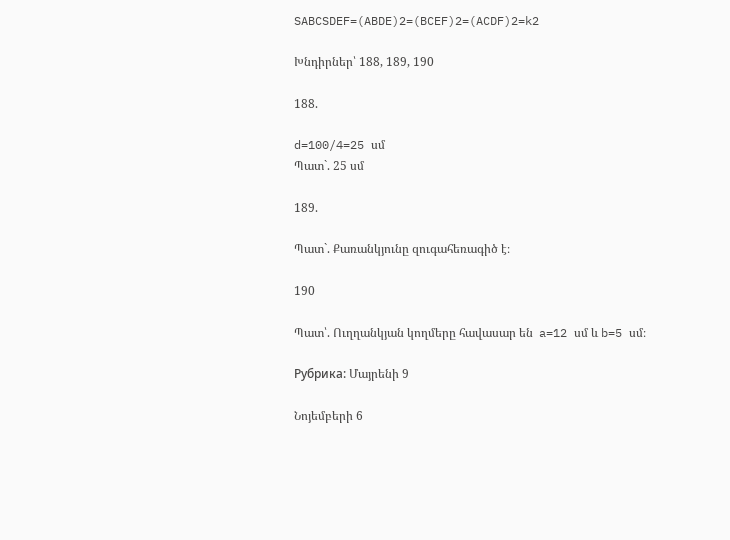SABCSDEF=(ABDE)2=(BCEF)2=(ACDF)2=k2

Խնդիրներ՝ 188, 189, 190

188.

d=100/4=25 սմ
Պատ`. 25 սմ

189.

Պատ`. Քառանկյունը զուգահեռագիծ է։

190

Պատ՝. Ուղղանկյան կողմերը հավասար են  a=12 սմ և b=5 սմ։

Рубрика: Մայրենի 9

Նոյեմբերի 6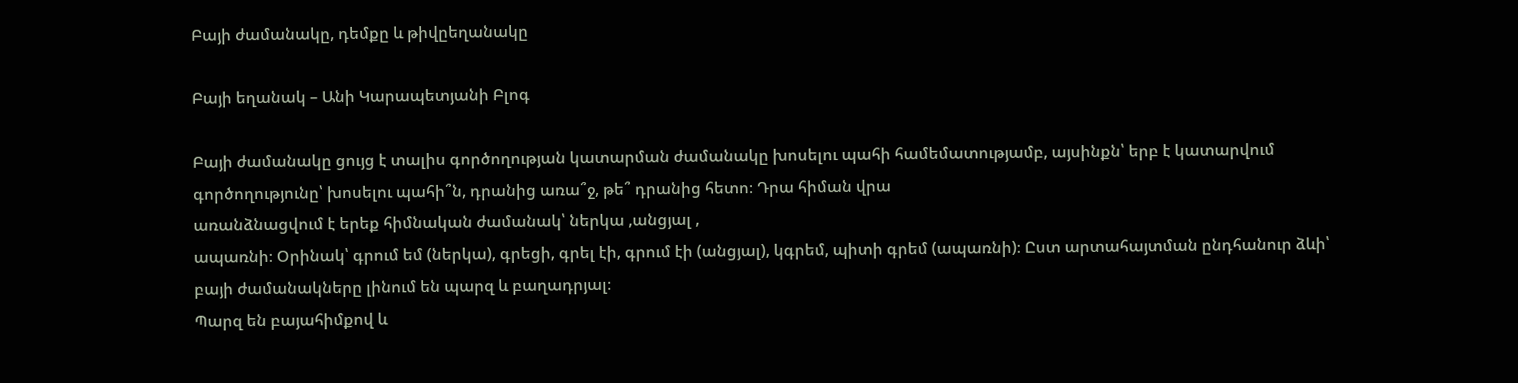Բայի ժամանակը, դեմքը և թիվըեղանակը

Բայի եղանակ – Անի Կարապետյանի Բլոգ

Բայի ժամանակը ցույց է տալիս գործողության կատարման ժամանակը խոսելու պահի համեմատությամբ, այսինքն՝ երբ է կատարվում գործողությունը՝ խոսելու պահի՞ն, դրանից առա՞ջ, թե՞ դրանից հետո։ Դրա հիման վրա
առանձնացվում է երեք հիմնական ժամանակ՝ ներկա ,անցյալ ,
ապառնի։ Օրինակ՝ գրում եմ (ներկա), գրեցի, գրել էի, գրում էի (անցյալ), կգրեմ, պիտի գրեմ (ապառնի)։ Ըստ արտահայտման ընդհանուր ձևի՝ բայի ժամանակները լինում են պարզ և բաղադրյալ։
Պարզ են բայահիմքով և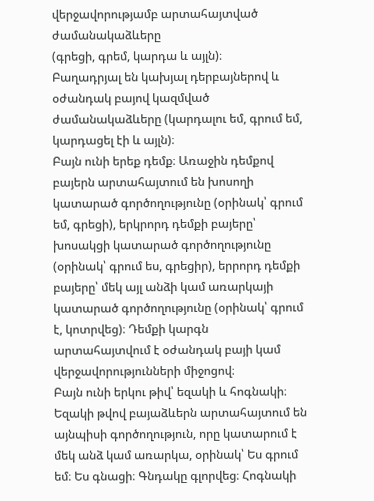վերջավորությամբ արտահայտված ժամանակաձևերը
(գրեցի, գրեմ, կարդա և այլն)։
Բաղադրյալ են կախյալ դերբայներով և օժանդակ բայով կազմված ժամանակաձևերը (կարդալու եմ, գրում եմ, կարդացել էի և այլն)։
Բայն ունի երեք դեմք։ Առաջին դեմքով բայերն արտահայտում են խոսողի կատարած գործողությունը (օրինակ՝ գրում եմ, գրեցի), երկրորդ դեմքի բայերը՝ խոսակցի կատարած գործողությունը (օրինակ՝ գրում ես, գրեցիր), երրորդ դեմքի բայերը՝ մեկ այլ անձի կամ առարկայի կատարած գործողությունը (օրինակ՝ գրում է, կոտրվեց)։ Դեմքի կարգն արտահայտվում է օժանդակ բայի կամ վերջավորությունների միջոցով։
Բայն ունի երկու թիվ՝ եզակի և հոգնակի։ Եզակի թվով բայաձևերն արտահայտում են այնպիսի գործողություն, որը կատարում է մեկ անձ կամ առարկա, օրինակ՝ Ես գրում եմ։ Ես գնացի։ Գնդակը գլորվեց։ Հոգնակի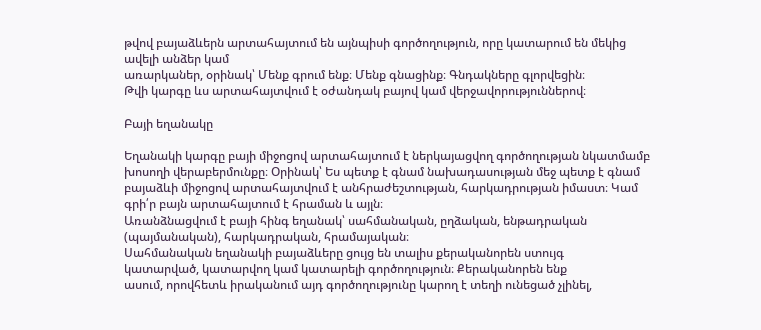թվով բայաձևերն արտահայտում են այնպիսի գործողություն, որը կատարում են մեկից ավելի անձեր կամ
առարկաներ, օրինակ՝ Մենք գրում ենք։ Մենք գնացինք։ Գնդակները գլորվեցին։
Թվի կարգը ևս արտահայտվում է օժանդակ բայով կամ վերջավորություններով։

Բայի եղանակը

Եղանակի կարգը բայի միջոցով արտահայտում է ներկայացվող գործողության նկատմամբ խոսողի վերաբերմունքը։ Օրինակ՝ Ես պետք է գնամ նախադասության մեջ պետք է գնամ բայաձևի միջոցով արտահայտվում է անհրաժեշտության, հարկադրության իմաստ։ Կամ գրի՛ր բայն արտահայտում է հրաման և այլն։
Առանձնացվում է բայի հինգ եղանակ՝ սահմանական, ըղձական, ենթադրական
(պայմանական), հարկադրական, հրամայական։
Սահմանական եղանակի բայաձևերը ցույց են տալիս քերականորեն ստույգ
կատարված, կատարվող կամ կատարելի գործողություն։ Քերականորեն ենք
ասում, որովհետև իրականում այդ գործողությունը կարող է տեղի ունեցած չլինել,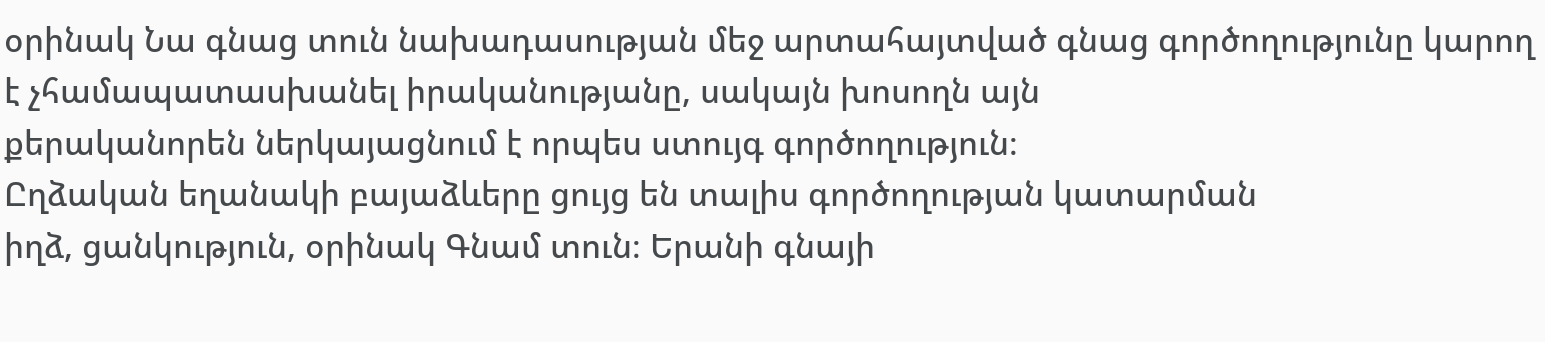օրինակ Նա գնաց տուն նախադասության մեջ արտահայտված գնաց գործողությունը կարող է չհամապատասխանել իրականությանը, սակայն խոսողն այն
քերականորեն ներկայացնում է որպես ստույգ գործողություն։
Ըղձական եղանակի բայաձևերը ցույց են տալիս գործողության կատարման
իղձ, ցանկություն, օրինակ Գնամ տուն։ Երանի գնայի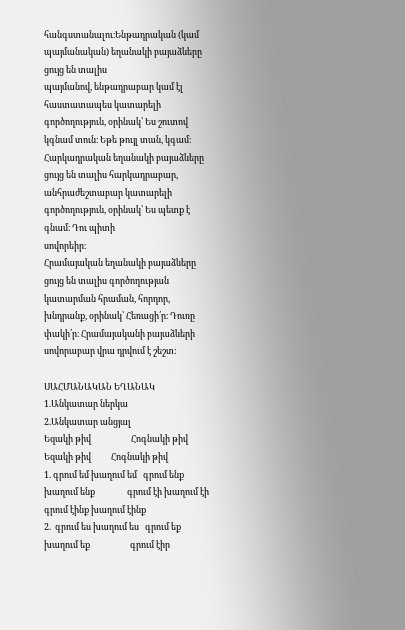հանգստանալու։Ենթադրական (կամ պայմանական) եղանակի բայաձևերը ցույց են տալիս
պայմանով, ենթադրաբար կամ էլ հաստատապես կատարելի գործողություն, օրինակ՝ Ես շուտով կգնամ տուն։ Եթե թույլ տան, կգամ։
Հարկադրական եղանակի բայաձևերը ցույց են տալիս հարկադրաբար, անհրաժեշտաբար կատարելի գործողություն, օրինակ՝ Ես պետք է գնամ։ Դու պիտի
սովորեիր։
Հրամայական եղանակի բայաձևերը ցույց են տալիս գործողության կատարման հրաման, հորդոր, խնդրանք, օրինակ՝ Հեռացի՛ր։ Դուռը փակի՛ր։ Հրամայականի բայաձևերի սովորաբար վրա դրվում է շեշտ:

ՍԱՀՄԱՆԱԿԱՆ ԵՂԱՆԱԿ
1.Անկատար ներկա                                                            2.Անկատար անցյալ
Եզակի թիվ                    Հոգնակի թիվ                                           Եզակի թիվ          Հոգնակի թիվ
1. գրում եմ խաղում եմ   գրում ենք խաղում ենք                գրում էի խաղում էի գրում էինք խաղում էինք
2.  գրում ես խաղում ես   գրում եք խաղում եք                    գրում էիր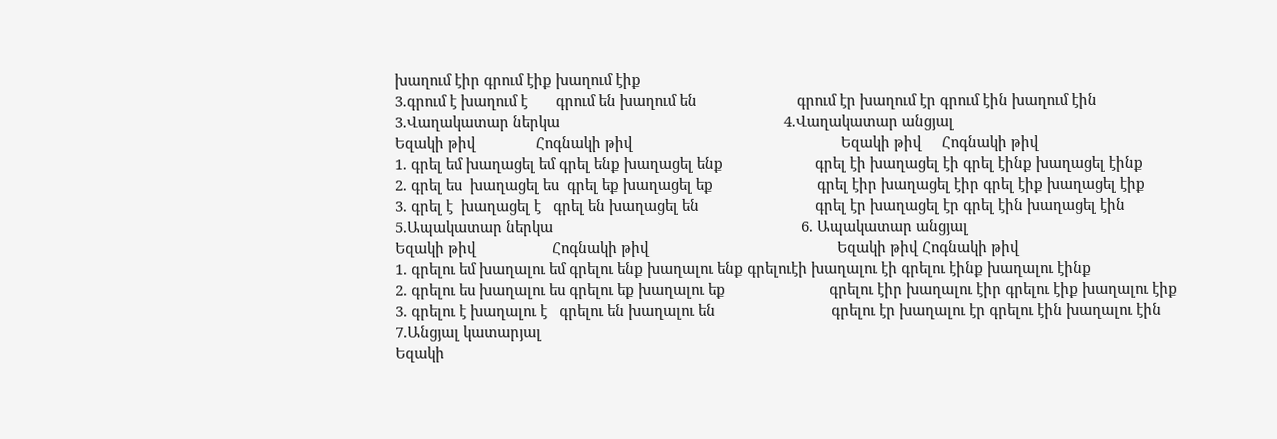խաղում էիր գրում էիք խաղում էիք
3.գրում է խաղում է       գրում են խաղում են                         գրում էր խաղում էր գրում էին խաղում էին
3.Վաղակատար ներկա                                                        4.Վաղակատար անցյալ
Եզակի թիվ               Հոգնակի թիվ                                                    Եզակի թիվ     Հոգնակի թիվ
1. գրել եմ խաղացել եմ գրել ենք խաղացել ենք                       գրել էի խաղացել էի գրել էինք խաղացել էինք
2. գրել ես  խաղացել ես  գրել եք խաղացել եք                          գրել էիր խաղացել էիր գրել էիք խաղացել էիք
3. գրել է  խաղացել է   գրել են խաղացել են                             գրել էր խաղացել էր գրել էին խաղացել էին
5.Ապակատար ներկա                                                              6. Ապակատար անցյալ
Եզակի թիվ                   Հոգնակի թիվ                                               Եզակի թիվ Հոգնակի թիվ
1. գրելու եմ խաղալու եմ գրելու ենք խաղալու ենք գրելուէի խաղալու էի գրելու էինք խաղալու էինք
2. գրելու ես խաղալու ես գրելու եք խաղալու եք                          գրելու էիր խաղալու էիր գրելու էիք խաղալու էիք
3. գրելու է խաղալու է   գրելու են խաղալու են                             գրելու էր խաղալու էր գրելու էին խաղալու էին
7.Անցյալ կատարյալ
Եզակի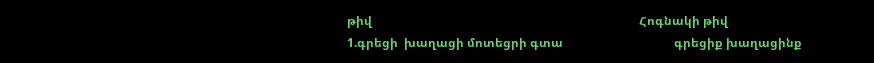թիվ                                                                                         Հոգնակի թիվ
1.գրեցի  խաղացի մոտեցրի գտա                                     գրեցիք խաղացինք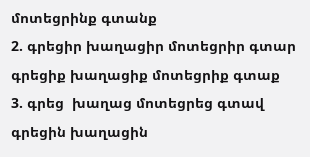մոտեցրինք գտանք
2. գրեցիր խաղացիր մոտեցրիր գտար                               գրեցիք խաղացիք մոտեցրիք գտաք
3. գրեց  խաղաց մոտեցրեց գտավ                                      գրեցին խաղացին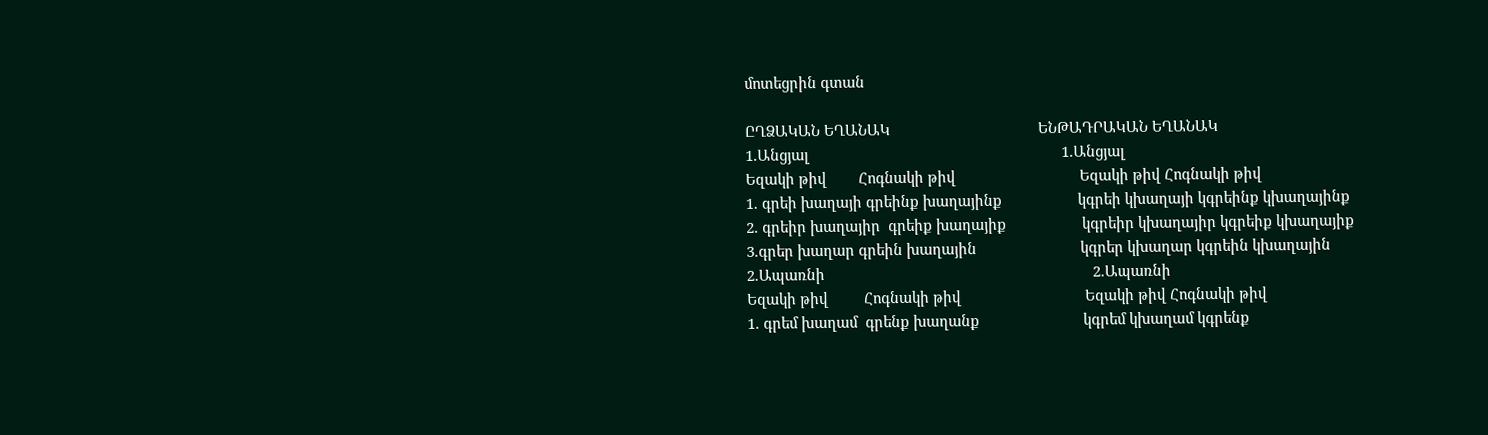մոտեցրին գտան

ԸՂՁԱԿԱՆ ԵՂԱՆԱԿ                                     ԵՆԹԱԴՐԱԿԱՆ ԵՂԱՆԱԿ
1.Անցյալ                                                               1.Անցյալ
Եզակի թիվ        Հոգնակի թիվ                               Եզակի թիվ Հոգնակի թիվ
1. գրեի խաղայի գրեինք խաղայինք                   կգրեի կխաղայի կգրեինք կխաղայինք
2. գրեիր խաղայիր  գրեիք խաղայիք                   կգրեիր կխաղայիր կգրեիք կխաղայիք
3.գրեր խաղար գրեին խաղային                          կգրեր կխաղար կգրեին կխաղային
2.Ապառնի                                                                   2.Ապառնի
Եզակի թիվ         Հոգնակի թիվ                               Եզակի թիվ Հոգնակի թիվ
1. գրեմ խաղամ  գրենք խաղանք                          կգրեմ կխաղամ կգրենք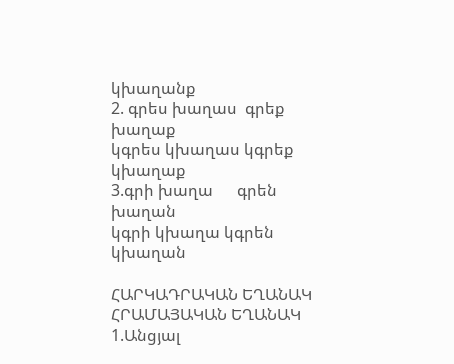կխաղանք
2. գրես խաղաս  գրեք խաղաք                                կգրես կխաղաս կգրեք կխաղաք
3.գրի խաղա      գրեն խաղան                                 կգրի կխաղա կգրեն կխաղան

ՀԱՐԿԱԴՐԱԿԱՆ ԵՂԱՆԱԿ                                                ՀՐԱՄԱՅԱԿԱՆ ԵՂԱՆԱԿ
1.Անցյալ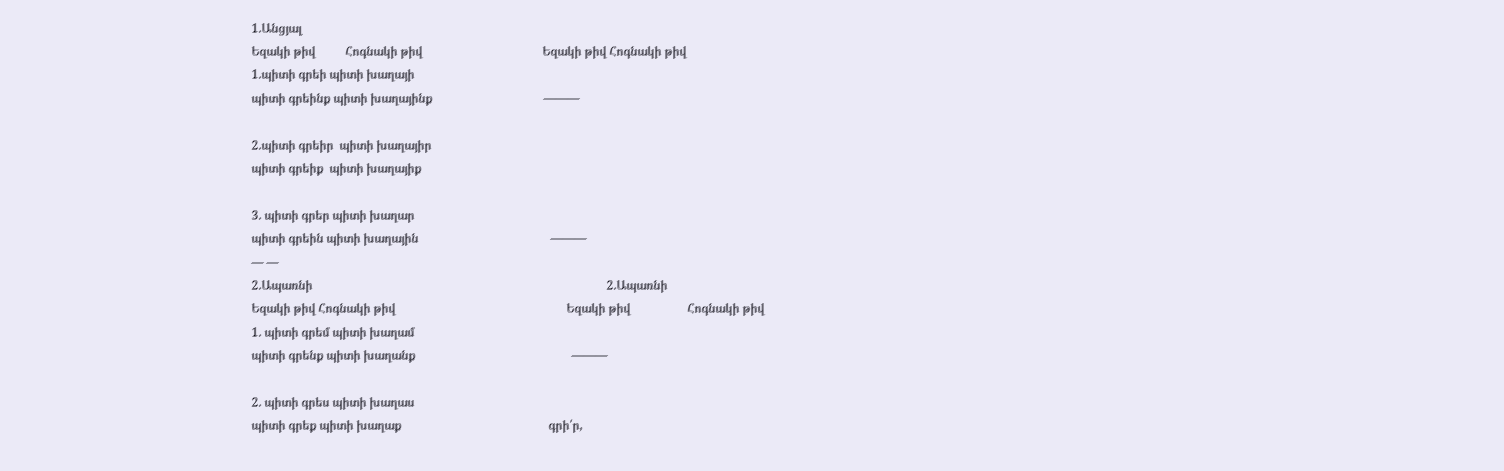1.Անցյալ
Եզակի թիվ          Հոգնակի թիվ                                        Եզակի թիվ Հոգնակի թիվ
1.պիտի գրեի պիտի խաղայի
պիտի գրեինք պիտի խաղայինք                                     ———

2.պիտի գրեիր  պիտի խաղայիր
պիտի գրեիք  պիտի խաղայիք

3. պիտի գրեր պիտի խաղար
պիտի գրեին պիտի խաղային                                            ———
— —
2.Ապառնի                                                                                                  2.Ապառնի
Եզակի թիվ Հոգնակի թիվ                                                         Եզակի թիվ                   Հոգնակի թիվ
1. պիտի գրեմ պիտի խաղամ
պիտի գրենք պիտի խաղանք                                                    ———

2. պիտի գրես պիտի խաղաս
պիտի գրեք պիտի խաղաք                                                 գրի՛ր,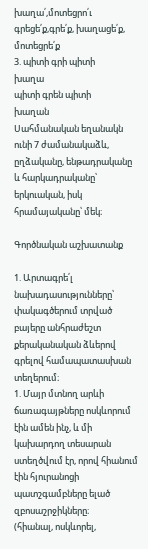խաղա՛,մոտեցրո՛ւ                                                                                                                        գրեցե՛ք,գրե՛ք, խաղացե՛ք,
մոտեցրե՛ք
3. պիտի գրի պիտի
խաղա
պիտի գրեն պիտի
խաղան
Սահմանական եղանակն ունի 7 ժամանակաձև, ըղձականը, ենթադրականը և հարկադրականը՝ երկուական, իսկ հրամայականը՝ մեկ։

Գործնական աշխատանք

1. Արտագրե՛լ նախադասությունները՝ փակագծերում տրված
բայերը անհրաժեշտ քերականական ձևերով գրելով համապատասխան տեղերում։
1. Մայր մտնող արևի ճառագայթները ոսկևորում էին ամեն ինչ, և մի կախարդող տեսարան ստեղծվում էր, որով հիանում էին հյուրանոցի պատշգամբները ելած զբոսաշրջիկները։
(հիանալ, ոսկևորել,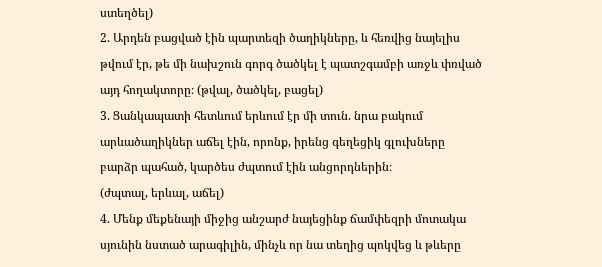ստեղծել)
2. Արդեն բացված էին պարտեզի ծաղիկները, և հեռվից նայելիս թվում էր, թե մի նախշուն գորգ ծածկել է պատշգամբի առջև փռված այդ հողակտորը։ (թվալ, ծածկել, բացել)
3. Ցանկապատի հետևում երևում էր մի տուն. նրա բակում արևածաղիկներ աճել էին, որոնք, իրենց գեղեցիկ գլուխները բարձր պահած, կարծես ժպտում էին անցորդներին։
(ժպտալ, երևալ, աճել)
4. Մենք մեքենայի միջից անշարժ նայեցինք ճամփեզրի մոտակա սյունին նստած արագիլին, մինչև որ նա տեղից պոկվեց և թևերը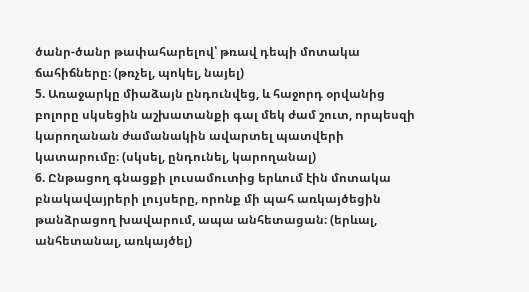ծանր-ծանր թափահարելով՝ թռավ դեպի մոտակա ճահիճները։ (թռչել, պոկել, նայել)
5. Առաջարկը միաձայն ընդունվեց, և հաջորդ օրվանից բոլորը սկսեցին աշխատանքի գալ մեկ ժամ շուտ, որպեսզի կարողանան ժամանակին ավարտել պատվերի կատարումը։ (սկսել, ընդունել, կարողանալ)
6. Ընթացող գնացքի լուսամուտից երևում էին մոտակա բնակավայրերի լույսերը, որոնք մի պահ առկայծեցին թանձրացող խավարում, ապա անհետացան։ (երևալ, անհետանալ, առկայծել)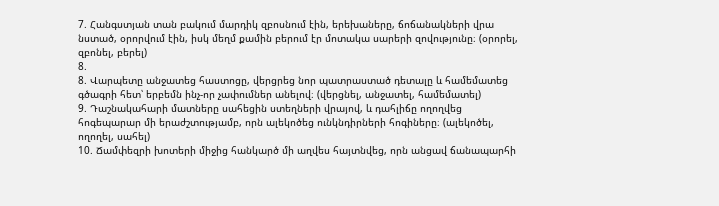7. Հանգստյան տան բակում մարդիկ զբոսնում էին, երեխաները, ճոճանակների վրա նստած, օրորվում էին, իսկ մեղմ քամին բերում էր մոտակա սարերի զովությունը։ (օրորել, զբոնել, բերել)
8.
8. Վարպետը անջատեց հաստոցը, վերցրեց նոր պատրաստած դետալը և համեմատեց գծագրի հետ՝ երբեմն ինչ-որ չափումներ անելով։ (վերցնել, անջատել, համեմատել)
9. Դաշնակահարի մատները սահեցին ստեղների վրայով, և դահլիճը ողողվեց հոգեպարար մի երաժշտությամբ, որն ալեկոծեց ունկնդիրների հոգիները։ (ալեկոծել, ողողել, սահել)
10. Ճամփեզրի խոտերի միջից հանկարծ մի աղվես հայտնվեց, որն անցավ ճանապարհի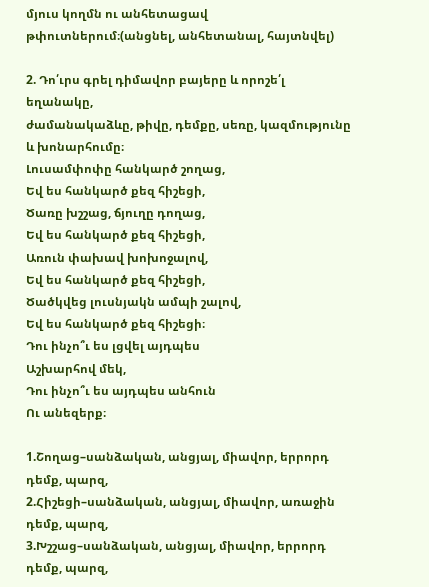մյուս կողմն ու անհետացավ թփուտներում։(անցնել, անհետանալ, հայտնվել)

2. Դո՛ւրս գրել դիմավոր բայերը և որոշե՛լ եղանակը,
ժամանակաձևը, թիվը, դեմքը, սեռը, կազմությունը և խոնարհումը։
Լուսամփոփը հանկարծ շողաց,
Եվ ես հանկարծ քեզ հիշեցի,
Ծառը խշշաց, ճյուղը դողաց,
Եվ ես հանկարծ քեզ հիշեցի,
Առուն փախավ խոխոջալով,
Եվ ես հանկարծ քեզ հիշեցի,
Ծածկվեց լուսնյակն ամպի շալով,
Եվ ես հանկարծ քեզ հիշեցի։
Դու ինչո՞ւ ես լցվել այդպես
Աշխարհով մեկ,
Դու ինչո՞ւ ես այդպես անհուն
Ու անեզերք։

1.Շողաց–սանձական, անցյալ, միավոր, երրորդ դեմք, պարզ,
2.Հիշեցի–սանձական, անցյալ, միավոր, առաջին դեմք, պարզ,
3.Խշշաց–սանձական, անցյալ, միավոր, երրորդ դեմք, պարզ,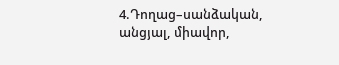4.Դողաց–սանձական, անցյալ, միավոր,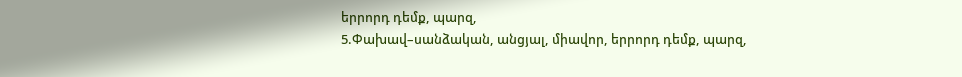երրորդ դեմք, պարզ,
5.Փախավ–սանձական, անցյալ, միավոր, երրորդ դեմք, պարզ,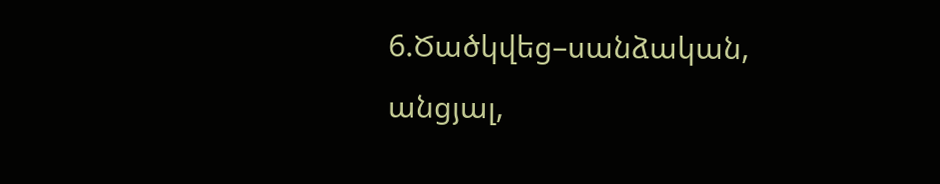6.Ծածկվեց–սանձական, անցյալ,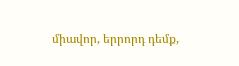միավոր, երրորդ դեմք,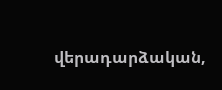վերադարձական,